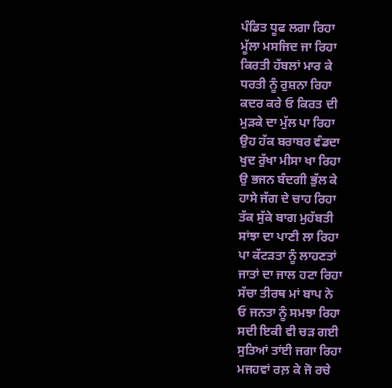ਪੰਡਿਤ ਧੂਫ ਲਗਾ ਰਿਹਾ
ਮੂੱਲਾ ਮਸਜਿਦ ਜਾ ਰਿਹਾ
ਕਿਰਤੀ ਹੱਬਲਾਂ ਮਾਰ ਕੇ
ਧਰਤੀ ਨੂੰ ਰੁਸ਼ਨਾ ਰਿਹਾ
ਕਦਰ ਕਰੇ ਓ ਕਿਰਤ ਦੀ
ਮੁੜਕੇ ਦਾ ਮੁੱਲ ਪਾ ਰਿਹਾ
ਉਹ ਹੱਕ ਬਰਾਬਰ ਵੰਡਦਾ
ਖੁਦ ਰੁੱਖਾ ਮੀਸਾ ਖਾ ਰਿਹਾ
ਉ ਭਜਨ ਬੰਦਗੀ ਭੁੱਲ ਕੇ
ਹਾਸੇ ਜੱਗ ਦੇ ਚਾਹ ਰਿਹਾ
ਤੱਕ ਸੁੱਕੇ ਬਾਗ ਮੁਹੱਬਤੀ
ਸਾਂਝਾ ਦਾ ਪਾਣੀ ਲਾ ਰਿਹਾ
ਪਾ ਕੱਟੜਤਾ ਨੂੰ ਲਾਹਣਤਾਂ
ਜਾਤਾਂ ਦਾ ਜਾਲ ਹਟਾ ਰਿਹਾ
ਸੱਚਾ ਤੀਰਥ ਮਾਂ ਬਾਪ ਨੇ
ਓ ਜਨਤਾ ਨੂੰ ਸਮਝਾ ਰਿਹਾ
ਸਦੀ ਇਕੀ ਵੀ ਚੜ ਗਈ
ਸੁਤਿਆਂ ਤਾਂਈ ਜਗਾ ਰਿਹਾ
ਮਜਹਵਾਂ ਰਲ਼ ਕੇ ਜੋ ਰਚੇ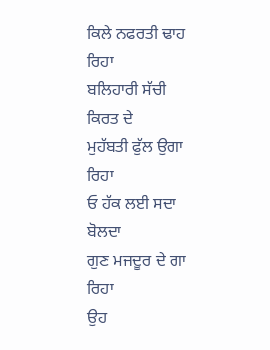ਕਿਲੇ ਨਫਰਤੀ ਢਾਹ ਰਿਹਾ
ਬਲਿਹਾਰੀ ਸੱਚੀ ਕਿਰਤ ਦੇ
ਮੁਹੱਬਤੀ ਫੁੱਲ ਉਗਾ ਰਿਹਾ
ਓ ਹੱਕ ਲਈ ਸਦਾ ਬੋਲਦਾ
ਗੁਣ ਮਜਦੂਰ ਦੇ ਗਾ ਰਿਹਾ
ਉਹ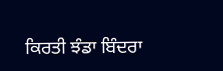ਕਿਰਤੀ ਝੰਡਾ ਬਿੰਦਰਾ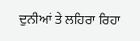ਦੁਨੀਆਂ ਤੇ ਲਹਿਰਾ ਰਿਹਾ